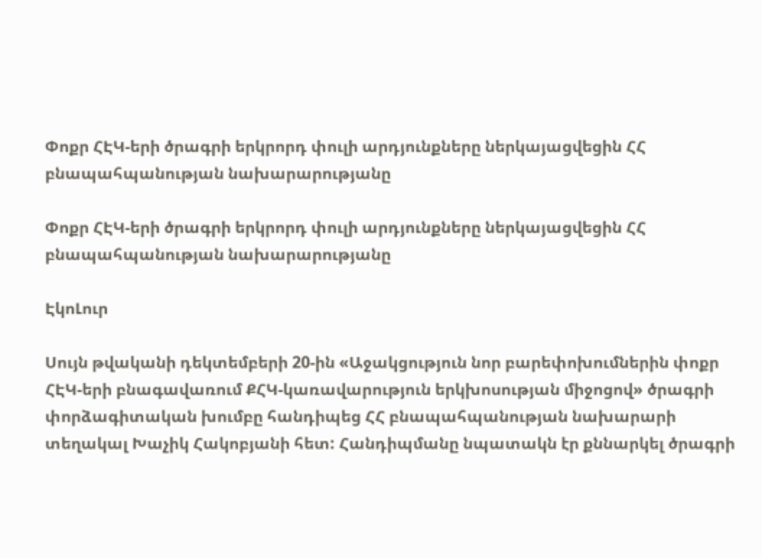Փոքր ՀԷԿ-երի ծրագրի երկրորդ փուլի արդյունքները ներկայացվեցին ՀՀ բնապահպանության նախարարությանը

Փոքր ՀԷԿ-երի ծրագրի երկրորդ փուլի արդյունքները ներկայացվեցին ՀՀ բնապահպանության նախարարությանը

ԷկոԼուր

Սույն թվականի դեկտեմբերի 20-ին «Աջակցություն նոր բարեփոխումներին փոքր ՀԷԿ-երի բնագավառում ՔՀԿ-կառավարություն երկխոսության միջոցով» ծրագրի փորձագիտական խումբը հանդիպեց ՀՀ բնապահպանության նախարարի տեղակալ Խաչիկ Հակոբյանի հետ: Հանդիպմանը նպատակն էր քննարկել ծրագրի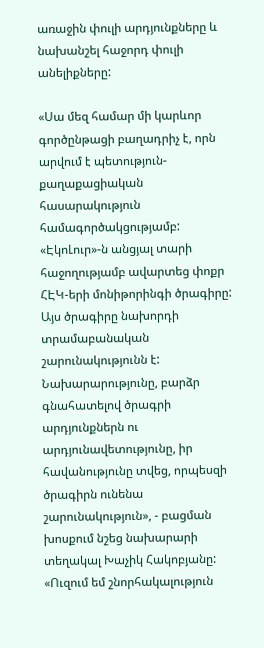առաջին փուլի արդյունքները և նախանշել հաջորդ փուլի անելիքները:

«Սա մեզ համար մի կարևոր գործընթացի բաղադրիչ է, որն արվում է պետություն-քաղաքացիական հասարակություն համագործակցությամբ: «ԷկոԼուր»-ն անցյալ տարի հաջողությամբ ավարտեց փոքր ՀԷԿ-երի մոնիթորինգի ծրագիրը: Այս ծրագիրը նախորդի տրամաբանական շարունակությունն է: Նախարարությունը, բարձր գնահատելով ծրագրի արդյունքներն ու արդյունավետությունը, իր հավանությունը տվեց, որպեսզի ծրագիրն ունենա շարունակություն», - բացման խոսքում նշեց նախարարի տեղակալ Խաչիկ Հակոբյանը:
«Ուզում եմ շնորհակալություն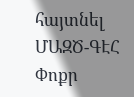հայտնել ՄԱԶԾ-ԳԷՀ Փոքր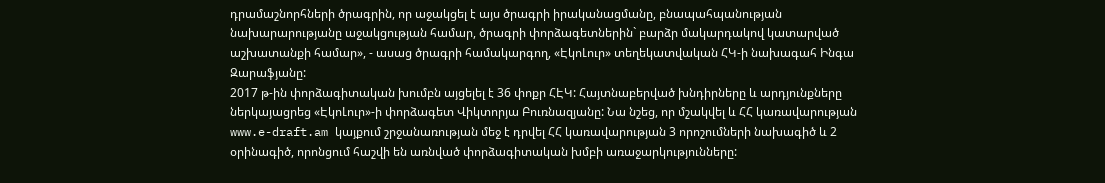դրամաշնորհների ծրագրին, որ աջակցել է այս ծրագրի իրականացմանը, բնապահպանության նախարարությանը աջակցության համար, ծրագրի փորձագետներին` բարձր մակարդակով կատարված աշխատանքի համար», - ասաց ծրագրի համակարգող, «ԷկոԼուր» տեղեկատվական ՀԿ-ի նախագահ Ինգա Զարաֆյանը:
2017 թ-ին փորձագիտական խումբն այցելել է 36 փոքր ՀԷԿ: Հայտնաբերված խնդիրները և արդյունքները ներկայացրեց «ԷկոԼուր»-ի փորձագետ Վիկտորյա Բուռնազյանը: Նա նշեց, որ մշակվել և ՀՀ կառավարության www.e-draft.am կայքում շրջանառության մեջ է դրվել ՀՀ կառավարության 3 որոշումների նախագիծ և 2 օրինագիծ, որոնցում հաշվի են առնված փորձագիտական խմբի առաջարկությունները: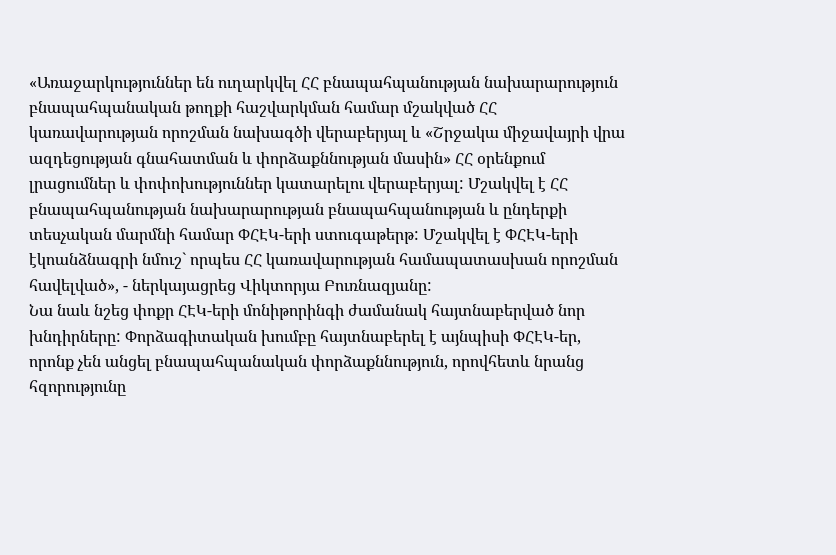«Առաջարկություններ են ուղարկվել ՀՀ բնապահպանության նախարարություն բնապահպանական թողքի հաշվարկման համար մշակված ՀՀ կառավարության որոշման նախագծի վերաբերյալ և «Շրջակա միջավայրի վրա ազդեցության գնահատման և փորձաքննության մասին» ՀՀ օրենքում լրացումներ և փոփոխություններ կատարելու վերաբերյալ: Մշակվել է ՀՀ բնապահպանության նախարարության բնապահպանության և ընդերքի տեսչական մարմնի համար ՓՀԷԿ-երի ստուգաթերթ: Մշակվել է ՓՀԷԿ-երի էկոանձնագրի նմուշ` որպես ՀՀ կառավարության համապատասխան որոշման հավելված», - ներկայացրեց Վիկտորյա Բուռնազյանը:
Նա նաև նշեց փոքր ՀԷԿ-երի մոնիթորինգի ժամանակ հայտնաբերված նոր խնդիրները: Փորձագիտական խումբը հայտնաբերել է այնպիսի ՓՀԷԿ-եր, որոնք չեն անցել բնապահպանական փորձաքննություն, որովհետև նրանց հզորությունը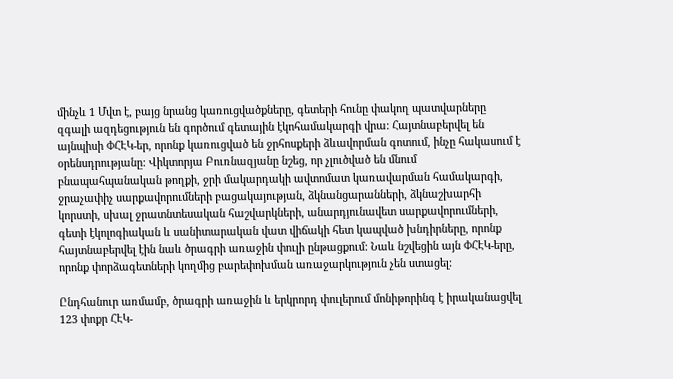մինչև 1 Մվտ է, բայց նրանց կառուցվածքները, գետերի հունը փակող պատվարները զգալի ազդեցություն են գործում գետային էկոհամակարգի վրա: Հայտնաբերվել են այնպիսի ՓՀԷԿ-եր, որոնք կառուցված են ջրհոսքերի ձևավորման գոտում, ինչը հակասում է օրենսդրությանը: Վիկտորյա Բուռնազյանը նշեց, որ չլուծված են մնում բնապահպանական թողքի, ջրի մակարդակի ավտոմատ կառավարման համակարգի, ջրաչափիչ սարքավորումների բացակայության, ձկնանցարանների, ձկնաշխարհի կորստի, սխալ ջրատնտեսական հաշվարկների, անարդյունավետ սարքավորումների, գետի էկոլոգիական և սանիտարական վատ վիճակի հետ կապված խնդիրները, որոնք հայտնաբերվել էին նաև ծրագրի առաջին փուլի ընթացքում: Նաև նշվեցին այն ՓՀԷԿ-երը, որոնք փորձագետների կողմից բարեփոխման առաջարկություն չեն ստացել:

Ընդհանուր առմամբ, ծրագրի առաջին և երկրորդ փուլերում մոնիթորինգ է իրականացվել 123 փոքր ՀԷԿ-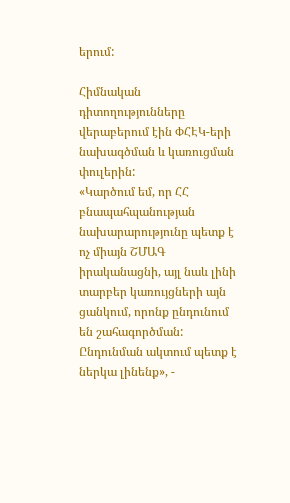երում:

Հիմնական դիտողությունները վերաբերում էին ՓՀԷԿ-երի նախագծման և կառուցման փուլերին:
«Կարծում եմ, որ ՀՀ բնապահպանության նախարարությունը պետք է ոչ միայն ՇՄԱԳ իրականացնի, այլ նաև լինի տարբեր կառույցների այն ցանկում, որոնք ընդունում են շահագործման: Ընդունման ակտում պետք է ներկա լինենք», -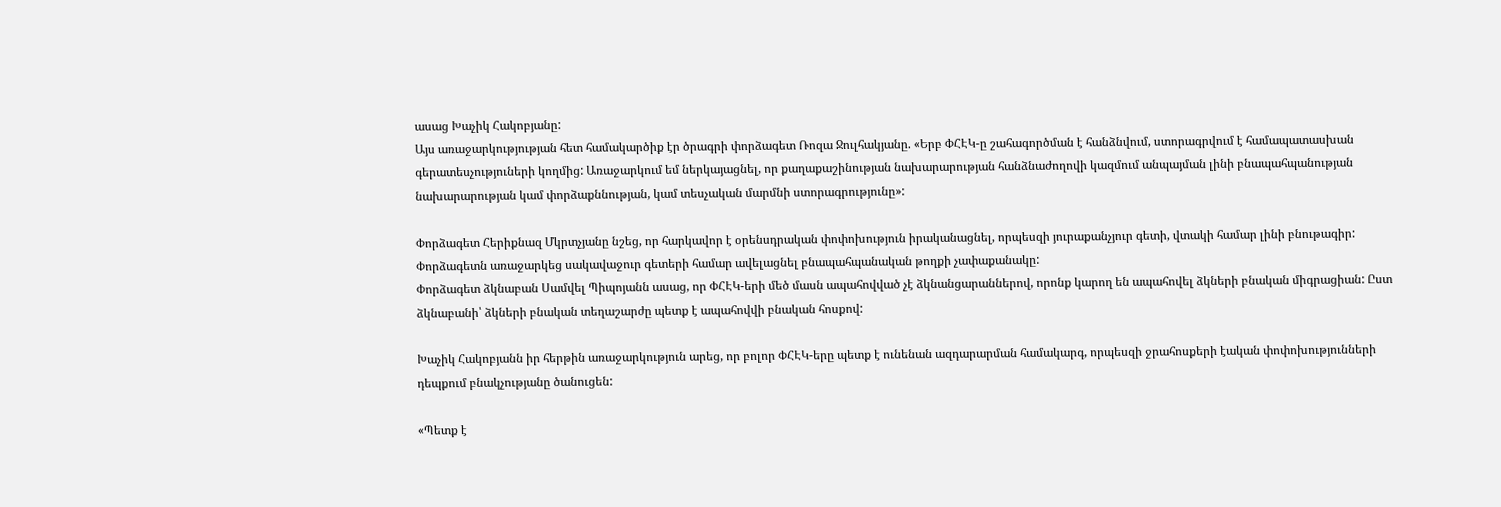ասաց Խաչիկ Հակոբյանը:
Այս առաջարկությության հետ համակարծիք էր ծրագրի փորձագետ Ռոզա Ջուլհակյանը. «Երբ ՓՀԷԿ-ը շահագործման է հանձնվում, ստորագրվում է համապատասխան գերատեսչություների կողմից: Առաջարկում եմ ներկայացնել, որ քաղաքաշինության նախարարության հանձնաժողովի կազմում անպայման լինի բնապահպանության նախարարության կամ փորձաքննության, կամ տեսչական մարմնի ստորագրությունը»:

Փորձագետ Հերիքնազ Մկրտչյանը նշեց, որ հարկավոր է օրենսդրական փոփոխություն իրականացնել, որպեսզի յուրաքանչյուր գետի, վտակի համար լինի բնութագիր: Փորձագետն առաջարկեց սակավաջուր գետերի համար ավելացնել բնապահպանական թողքի չափաքանակը:
Փորձագետ ձկնաբան Սամվել Պիպոյանն ասաց, որ ՓՀԷԿ-երի մեծ մասն ապահովված չէ ձկնանցարաններով, որոնք կարող են ապահովել ձկների բնական միգրացիան: Ըստ ձկնաբանի՝ ձկների բնական տեղաշարժը պետք է ապահովվի բնական հոսքով:

Խաչիկ Հակոբյանն իր հերթին առաջարկություն արեց, որ բոլոր ՓՀԷԿ-երը պետք է ունենան ազդարարման համակարգ, որպեսզի ջրահոսքերի էական փոփոխությունների դեպքում բնակչությանը ծանուցեն:

«Պետք է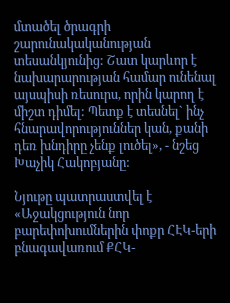մտածել ծրագրի շարունակականության տեսանկյունից: Շատ կարևոր է նախարարության համար ունենալ այսպիսի ռեսուրս, որին կարող է միշտ դիմել: Պետք է տեսնել` ինչ հնարավորություններ կան, քանի դեռ խնդիրը չենք լուծել», - նշեց Խաչիկ Հակոբյանը:

Նյութը պատրաստվել է «Աջակցություն նոր բարեփոխումներին փոքր ՀԷԿ-երի բնագավառում ՔՀԿ-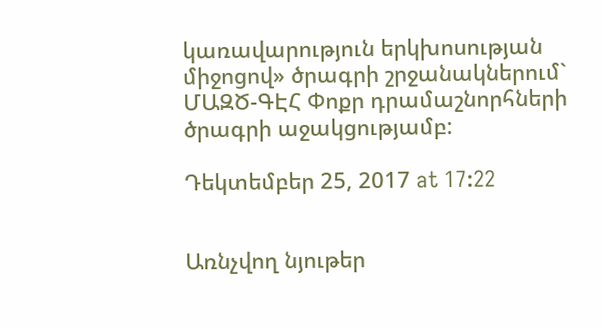կառավարություն երկխոսության միջոցով» ծրագրի շրջանակներում` ՄԱԶԾ-ԳԷՀ Փոքր դրամաշնորհների ծրագրի աջակցությամբ:

Դեկտեմբեր 25, 2017 at 17:22


Առնչվող նյութեր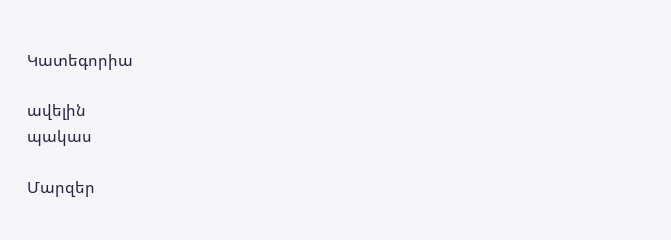Կատեգորիա

ավելին
պակաս

Մարզեր